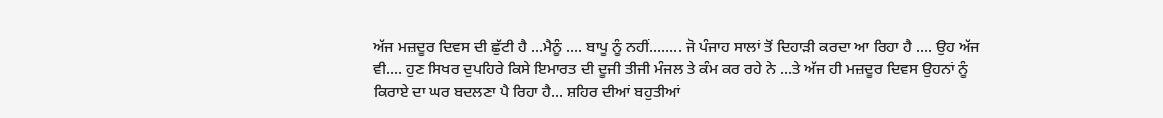ਅੱਜ ਮਜ਼ਦੂਰ ਦਿਵਸ ਦੀ ਛੁੱਟੀ ਹੈ ...ਮੈਨੂੰ .... ਬਾਪੂ ਨੂੰ ਨਹੀਂ........ ਜੋ ਪੰਜਾਹ ਸਾਲਾਂ ਤੋਂ ਦਿਹਾੜੀ ਕਰਦਾ ਆ ਰਿਹਾ ਹੈ .... ਉਹ ਅੱਜ ਵੀ.... ਹੁਣ ਸਿਖਰ ਦੁਪਹਿਰੇ ਕਿਸੇ ਇਮਾਰਤ ਦੀ ਦੂਜੀ ਤੀਜੀ ਮੰਜਲ ਤੇ ਕੰਮ ਕਰ ਰਹੇ ਨੇ ...ਤੇ ਅੱਜ ਹੀ ਮਜ਼ਦੂਰ ਦਿਵਸ ਉਹਨਾਂ ਨੂੰ ਕਿਰਾਏ ਦਾ ਘਰ ਬਦਲਣਾ ਪੈ ਰਿਹਾ ਹੈ... ਸ਼ਹਿਰ ਦੀਆਂ ਬਹੁਤੀਆਂ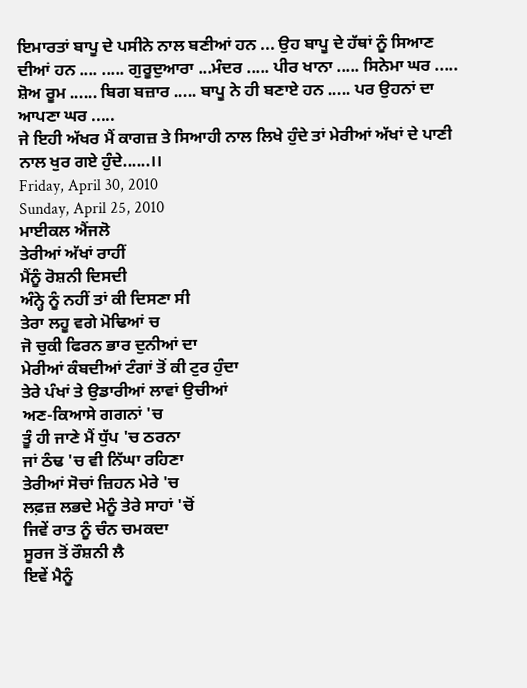ਇਮਾਰਤਾਂ ਬਾਪੂ ਦੇ ਪਸੀਨੇ ਨਾਲ ਬਣੀਆਂ ਹਨ ... ਉਹ ਬਾਪੂ ਦੇ ਹੱਥਾਂ ਨੂੰ ਸਿਆਣ ਦੀਆਂ ਹਨ .... ..... ਗੁਰੂਦੁਆਰਾ ...ਮੰਦਰ ..... ਪੀਰ ਖਾਨਾ ..... ਸਿਨੇਮਾ ਘਰ ..... ਸ਼ੋਅ ਰੂਮ ...... ਬਿਗ ਬਜ਼ਾਰ ..... ਬਾਪੂ ਨੇ ਹੀ ਬਣਾਏ ਹਨ ..... ਪਰ ਉਹਨਾਂ ਦਾ ਆਪਣਾ ਘਰ .....
ਜੇ ਇਹੀ ਅੱਖਰ ਮੈਂ ਕਾਗਜ਼ ਤੇ ਸਿਆਹੀ ਨਾਲ ਲਿਖੇ ਹੁੰਦੇ ਤਾਂ ਮੇਰੀਆਂ ਅੱਖਾਂ ਦੇ ਪਾਣੀ ਨਾਲ ਖੁਰ ਗਏ ਹੁੰਦੇ......।।
Friday, April 30, 2010
Sunday, April 25, 2010
ਮਾਈਕਲ ਐਂਜਲੋ
ਤੇਰੀਆਂ ਅੱਖਾਂ ਰਾਹੀਂ
ਮੈਂਨੂੰ ਰੋਸ਼ਨੀ ਦਿਸਦੀ
ਅੰਨ੍ਹੇ ਨੂੰ ਨਹੀਂ ਤਾਂ ਕੀ ਦਿਸਣਾ ਸੀ
ਤੇਰਾ ਲਹੂ ਵਗੇ ਮੋਢਿਆਂ ਚ
ਜੋ ਚੁਕੀ ਫਿਰਨ ਭਾਰ ਦੁਨੀਆਂ ਦਾ
ਮੇਰੀਆਂ ਕੰਬਦੀਆਂ ਟੰਗਾਂ ਤੋਂ ਕੀ ਟੁਰ ਹੁੰਦਾ
ਤੇਰੇ ਪੰਖਾਂ ਤੇ ਉਡਾਰੀਆਂ ਲਾਵਾਂ ਉਚੀਆਂ
ਅਣ-ਕਿਆਸੇ ਗਗਨਾਂ 'ਚ
ਤੂੰ ਹੀ ਜਾਣੇ ਮੈਂ ਧੁੱਪ 'ਚ ਠਰਨਾ
ਜਾਂ ਠੰਢ 'ਚ ਵੀ ਨਿੱਘਾ ਰਹਿਣਾ
ਤੇਰੀਆਂ ਸੋਚਾਂ ਜ਼ਿਹਨ ਮੇਰੇ 'ਚ
ਲਫ਼ਜ਼ ਲਭਦੇ ਮੇਨੂੰ ਤੇਰੇ ਸਾਹਾਂ 'ਚੋਂ
ਜਿਵੇਂ ਰਾਤ ਨੂੰ ਚੰਨ ਚਮਕਦਾ
ਸੂਰਜ ਤੋਂ ਰੌਸ਼ਨੀ ਲੈ
ਇਵੇਂ ਮੈਨੂੰ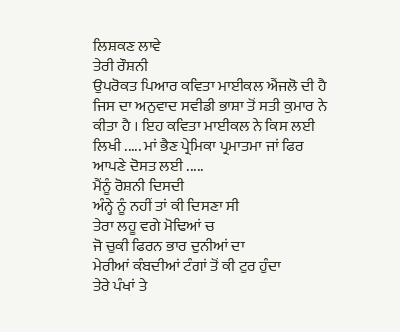ਲਿਸ਼ਕਣ ਲਾਵੇ
ਤੇਰੀ ਰੌਸ਼ਨੀ
ਉਪਰੋਕਤ ਪਿਆਰ ਕਵਿਤਾ ਮਾਈਕਲ ਐਂਜਲੋ ਦੀ ਹੈ ਜਿਸ ਦਾ ਅਨੁਵਾਦ ਸਵੀਡੀ ਭਾਸ਼ਾ ਤੋਂ ਸਤੀ ਕੁਮਾਰ ਨੇ ਕੀਤਾ ਹੈ । ਇਹ ਕਵਿਤਾ ਮਾਈਕਲ ਨੇ ਕਿਸ ਲਈ ਲਿਖੀ ..... ਮਾਂ ਭੈਣ ਪ੍ਰੇਮਿਕਾ ਪ੍ਰਮਾਤਮਾ ਜਾਂ ਫਿਰ ਆਪਣੇ ਦੋਸਤ ਲਈ .....
ਮੈਂਨੂੰ ਰੋਸ਼ਨੀ ਦਿਸਦੀ
ਅੰਨ੍ਹੇ ਨੂੰ ਨਹੀਂ ਤਾਂ ਕੀ ਦਿਸਣਾ ਸੀ
ਤੇਰਾ ਲਹੂ ਵਗੇ ਮੋਢਿਆਂ ਚ
ਜੋ ਚੁਕੀ ਫਿਰਨ ਭਾਰ ਦੁਨੀਆਂ ਦਾ
ਮੇਰੀਆਂ ਕੰਬਦੀਆਂ ਟੰਗਾਂ ਤੋਂ ਕੀ ਟੁਰ ਹੁੰਦਾ
ਤੇਰੇ ਪੰਖਾਂ ਤੇ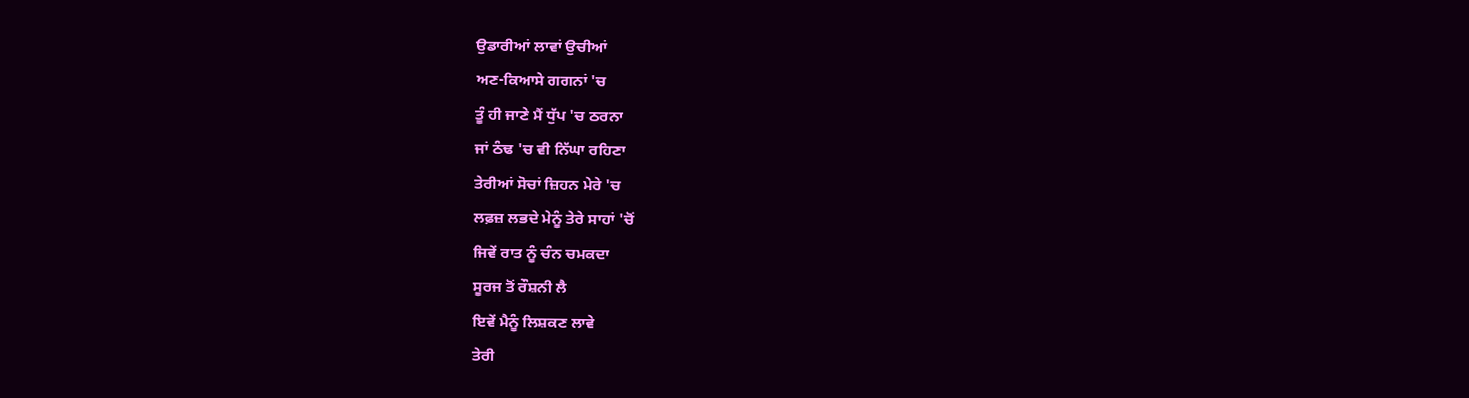ਉਡਾਰੀਆਂ ਲਾਵਾਂ ਉਚੀਆਂ
ਅਣ-ਕਿਆਸੇ ਗਗਨਾਂ 'ਚ
ਤੂੰ ਹੀ ਜਾਣੇ ਮੈਂ ਧੁੱਪ 'ਚ ਠਰਨਾ
ਜਾਂ ਠੰਢ 'ਚ ਵੀ ਨਿੱਘਾ ਰਹਿਣਾ
ਤੇਰੀਆਂ ਸੋਚਾਂ ਜ਼ਿਹਨ ਮੇਰੇ 'ਚ
ਲਫ਼ਜ਼ ਲਭਦੇ ਮੇਨੂੰ ਤੇਰੇ ਸਾਹਾਂ 'ਚੋਂ
ਜਿਵੇਂ ਰਾਤ ਨੂੰ ਚੰਨ ਚਮਕਦਾ
ਸੂਰਜ ਤੋਂ ਰੌਸ਼ਨੀ ਲੈ
ਇਵੇਂ ਮੈਨੂੰ ਲਿਸ਼ਕਣ ਲਾਵੇ
ਤੇਰੀ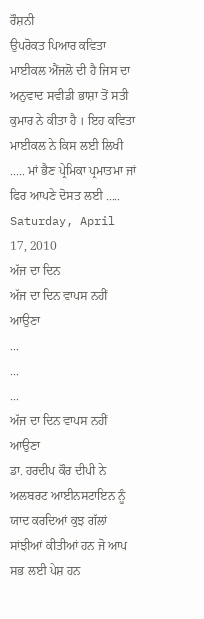ਰੌਸ਼ਨੀ
ਉਪਰੋਕਤ ਪਿਆਰ ਕਵਿਤਾ ਮਾਈਕਲ ਐਂਜਲੋ ਦੀ ਹੈ ਜਿਸ ਦਾ ਅਨੁਵਾਦ ਸਵੀਡੀ ਭਾਸ਼ਾ ਤੋਂ ਸਤੀ ਕੁਮਾਰ ਨੇ ਕੀਤਾ ਹੈ । ਇਹ ਕਵਿਤਾ ਮਾਈਕਲ ਨੇ ਕਿਸ ਲਈ ਲਿਖੀ ..... ਮਾਂ ਭੈਣ ਪ੍ਰੇਮਿਕਾ ਪ੍ਰਮਾਤਮਾ ਜਾਂ ਫਿਰ ਆਪਣੇ ਦੋਸਤ ਲਈ .....
Saturday, April 17, 2010
ਅੱਜ ਦਾ ਦਿਨ
ਅੱਜ ਦਾ ਦਿਨ ਵਾਪਸ ਨਹੀਂ ਆਉਣਾ
...
...
...
ਅੱਜ ਦਾ ਦਿਨ ਵਾਪਸ ਨਹੀਂ ਆਉਣਾ
ਡਾ. ਹਰਦੀਪ ਕੌਰ ਦੀਪੀ ਨੇ ਅਲਬਰਟ ਆਈਨਸਟਾਇਨ ਨੂੰ ਯਾਦ ਕਰਦਿਆਂ ਕੁਝ ਗੱਲਾਂ ਸਾਂਝੀਆਂ ਕੀਤੀਆਂ ਹਨ ਜੋ ਆਪ ਸਭ ਲਈ ਪੇਸ਼ ਹਨ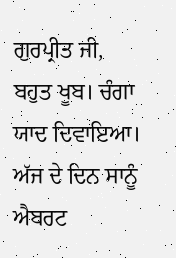ਗੁਰਪ੍ਰੀਤ ਜੀ,
ਬਹੁਤ ਖੂਬ। ਚੰਗਾ ਯਾਦ ਦਿਵਾਇਆ।
ਅੱਜ ਦੇ ਦਿਨ ਸਾਨੂੰ ਐਬਰਟ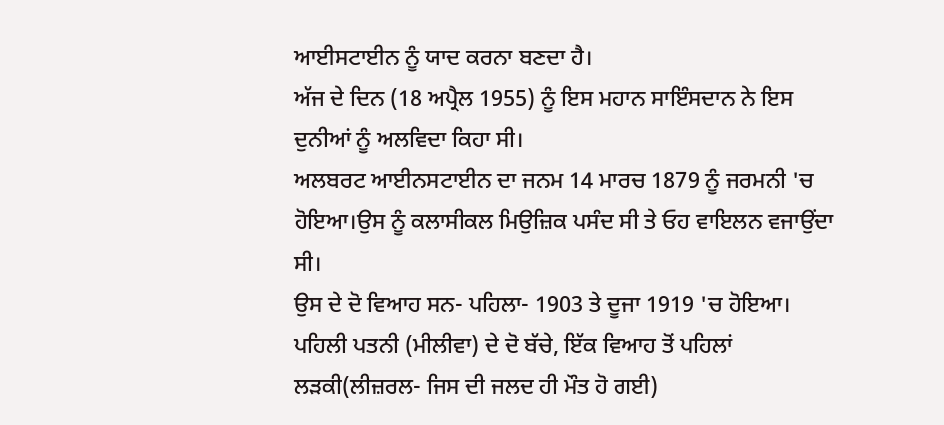ਆਈਸਟਾਈਨ ਨੂੰ ਯਾਦ ਕਰਨਾ ਬਣਦਾ ਹੈ।
ਅੱਜ ਦੇ ਦਿਨ (18 ਅਪ੍ਰੈਲ 1955) ਨੂੰ ਇਸ ਮਹਾਨ ਸਾਇੰਸਦਾਨ ਨੇ ਇਸ ਦੁਨੀਆਂ ਨੂੰ ਅਲਵਿਦਾ ਕਿਹਾ ਸੀ।
ਅਲਬਰਟ ਆਈਨਸਟਾਈਨ ਦਾ ਜਨਮ 14 ਮਾਰਚ 1879 ਨੂੰ ਜਰਮਨੀ 'ਚ ਹੋਇਆ।ਉਸ ਨੂੰ ਕਲਾਸੀਕਲ ਮਿਉਜ਼ਿਕ ਪਸੰਦ ਸੀ ਤੇ ਓਹ ਵਾਇਲਨ ਵਜਾਉਂਦਾ ਸੀ।
ਉਸ ਦੇ ਦੋ ਵਿਆਹ ਸਨ- ਪਹਿਲਾ- 1903 ਤੇ ਦੂਜਾ 1919 'ਚ ਹੋਇਆ।
ਪਹਿਲੀ ਪਤਨੀ (ਮੀਲੀਵਾ) ਦੇ ਦੋ ਬੱਚੇ, ਇੱਕ ਵਿਆਹ ਤੋਂ ਪਹਿਲਾਂ ਲੜਕੀ(ਲੀਜ਼ਰਲ- ਜਿਸ ਦੀ ਜਲਦ ਹੀ ਮੌਤ ਹੋ ਗਈ)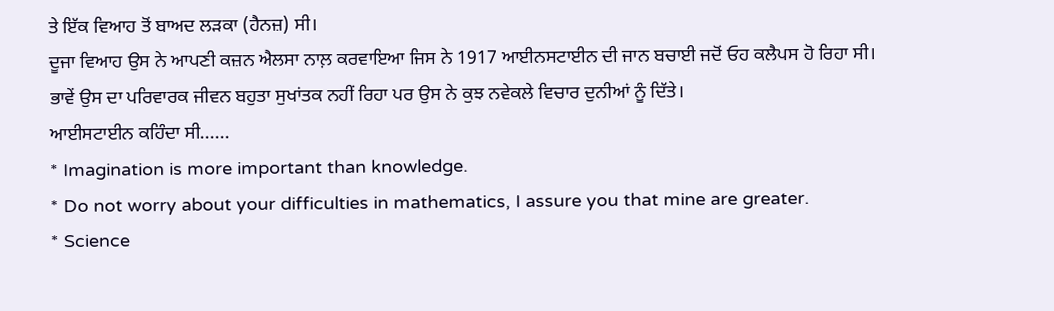ਤੇ ਇੱਕ ਵਿਆਹ ਤੋਂ ਬਾਅਦ ਲੜਕਾ (ਹੈਨਜ਼) ਸੀ।
ਦੂਜਾ ਵਿਆਹ ਉਸ ਨੇ ਆਪਣੀ ਕਜ਼ਨ ਐਲਸਾ ਨਾਲ਼ ਕਰਵਾਇਆ ਜਿਸ ਨੇ 1917 ਆਈਨਸਟਾਈਨ ਦੀ ਜਾਨ ਬਚਾਈ ਜਦੋਂ ਓਹ ਕਲੈਪਸ ਹੋ ਰਿਹਾ ਸੀ।
ਭਾਵੇਂ ਉਸ ਦਾ ਪਰਿਵਾਰਕ ਜੀਵਨ ਬਹੁਤਾ ਸੁਖਾਂਤਕ ਨਹੀਂ ਰਿਹਾ ਪਰ ਉਸ ਨੇ ਕੁਝ ਨਵੇਕਲੇ ਵਿਚਾਰ ਦੁਨੀਆਂ ਨੂੰ ਦਿੱਤੇ।
ਆਈਸਟਾਈਨ ਕਹਿੰਦਾ ਸੀ......
* Imagination is more important than knowledge.
* Do not worry about your difficulties in mathematics, I assure you that mine are greater.
* Science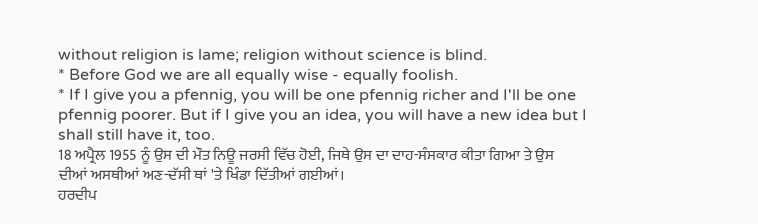without religion is lame; religion without science is blind.
* Before God we are all equally wise - equally foolish.
* If I give you a pfennig, you will be one pfennig richer and I'll be one pfennig poorer. But if I give you an idea, you will have a new idea but I shall still have it, too.
18 ਅਪ੍ਰੈਲ 1955 ਨੂੰ ਉਸ ਦੀ ਮੌਤ ਨਿਊ ਜਰਸੀ ਵਿੱਚ ਹੋਈ, ਜਿਥੇ ਉਸ ਦਾ ਦਾਹ-ਸੰਸਕਾਰ ਕੀਤਾ ਗਿਆ ਤੇ ਉਸ ਦੀਆਂ ਅਸਥੀਆਂ ਅਣ-ਦੱਸੀ ਥਾਂ 'ਤੇ ਖਿੰਡਾ ਦਿੱਤੀਆਂ ਗਈਆਂ।
ਹਰਦੀਪ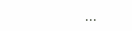...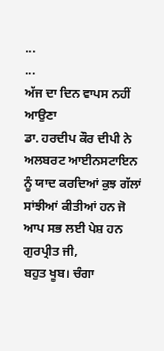...
...
ਅੱਜ ਦਾ ਦਿਨ ਵਾਪਸ ਨਹੀਂ ਆਉਣਾ
ਡਾ. ਹਰਦੀਪ ਕੌਰ ਦੀਪੀ ਨੇ ਅਲਬਰਟ ਆਈਨਸਟਾਇਨ ਨੂੰ ਯਾਦ ਕਰਦਿਆਂ ਕੁਝ ਗੱਲਾਂ ਸਾਂਝੀਆਂ ਕੀਤੀਆਂ ਹਨ ਜੋ ਆਪ ਸਭ ਲਈ ਪੇਸ਼ ਹਨ
ਗੁਰਪ੍ਰੀਤ ਜੀ,
ਬਹੁਤ ਖੂਬ। ਚੰਗਾ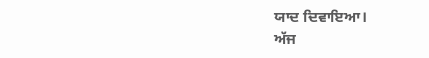ਯਾਦ ਦਿਵਾਇਆ।
ਅੱਜ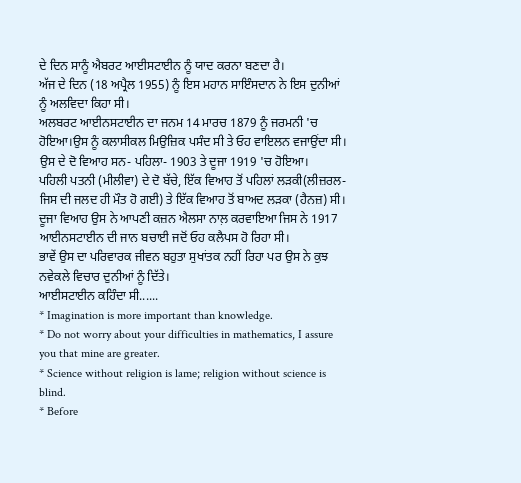ਦੇ ਦਿਨ ਸਾਨੂੰ ਐਬਰਟ ਆਈਸਟਾਈਨ ਨੂੰ ਯਾਦ ਕਰਨਾ ਬਣਦਾ ਹੈ।
ਅੱਜ ਦੇ ਦਿਨ (18 ਅਪ੍ਰੈਲ 1955) ਨੂੰ ਇਸ ਮਹਾਨ ਸਾਇੰਸਦਾਨ ਨੇ ਇਸ ਦੁਨੀਆਂ ਨੂੰ ਅਲਵਿਦਾ ਕਿਹਾ ਸੀ।
ਅਲਬਰਟ ਆਈਨਸਟਾਈਨ ਦਾ ਜਨਮ 14 ਮਾਰਚ 1879 ਨੂੰ ਜਰਮਨੀ 'ਚ ਹੋਇਆ।ਉਸ ਨੂੰ ਕਲਾਸੀਕਲ ਮਿਉਜ਼ਿਕ ਪਸੰਦ ਸੀ ਤੇ ਓਹ ਵਾਇਲਨ ਵਜਾਉਂਦਾ ਸੀ।
ਉਸ ਦੇ ਦੋ ਵਿਆਹ ਸਨ- ਪਹਿਲਾ- 1903 ਤੇ ਦੂਜਾ 1919 'ਚ ਹੋਇਆ।
ਪਹਿਲੀ ਪਤਨੀ (ਮੀਲੀਵਾ) ਦੇ ਦੋ ਬੱਚੇ, ਇੱਕ ਵਿਆਹ ਤੋਂ ਪਹਿਲਾਂ ਲੜਕੀ(ਲੀਜ਼ਰਲ- ਜਿਸ ਦੀ ਜਲਦ ਹੀ ਮੌਤ ਹੋ ਗਈ) ਤੇ ਇੱਕ ਵਿਆਹ ਤੋਂ ਬਾਅਦ ਲੜਕਾ (ਹੈਨਜ਼) ਸੀ।
ਦੂਜਾ ਵਿਆਹ ਉਸ ਨੇ ਆਪਣੀ ਕਜ਼ਨ ਐਲਸਾ ਨਾਲ਼ ਕਰਵਾਇਆ ਜਿਸ ਨੇ 1917 ਆਈਨਸਟਾਈਨ ਦੀ ਜਾਨ ਬਚਾਈ ਜਦੋਂ ਓਹ ਕਲੈਪਸ ਹੋ ਰਿਹਾ ਸੀ।
ਭਾਵੇਂ ਉਸ ਦਾ ਪਰਿਵਾਰਕ ਜੀਵਨ ਬਹੁਤਾ ਸੁਖਾਂਤਕ ਨਹੀਂ ਰਿਹਾ ਪਰ ਉਸ ਨੇ ਕੁਝ ਨਵੇਕਲੇ ਵਿਚਾਰ ਦੁਨੀਆਂ ਨੂੰ ਦਿੱਤੇ।
ਆਈਸਟਾਈਨ ਕਹਿੰਦਾ ਸੀ......
* Imagination is more important than knowledge.
* Do not worry about your difficulties in mathematics, I assure you that mine are greater.
* Science without religion is lame; religion without science is blind.
* Before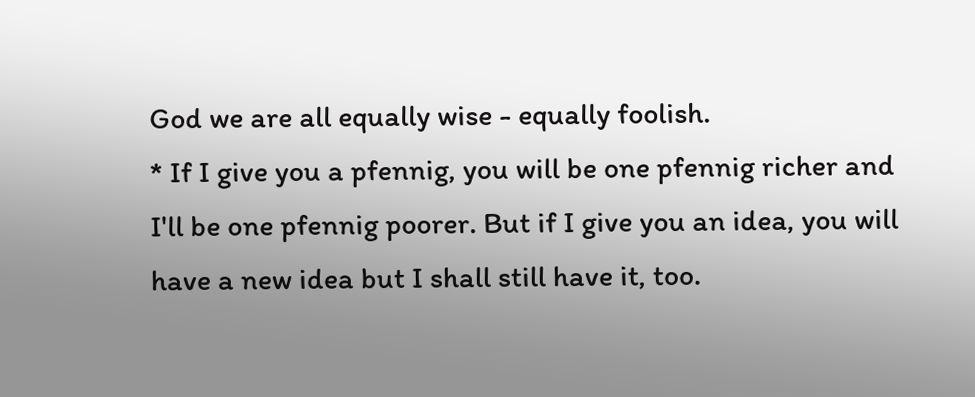God we are all equally wise - equally foolish.
* If I give you a pfennig, you will be one pfennig richer and I'll be one pfennig poorer. But if I give you an idea, you will have a new idea but I shall still have it, too.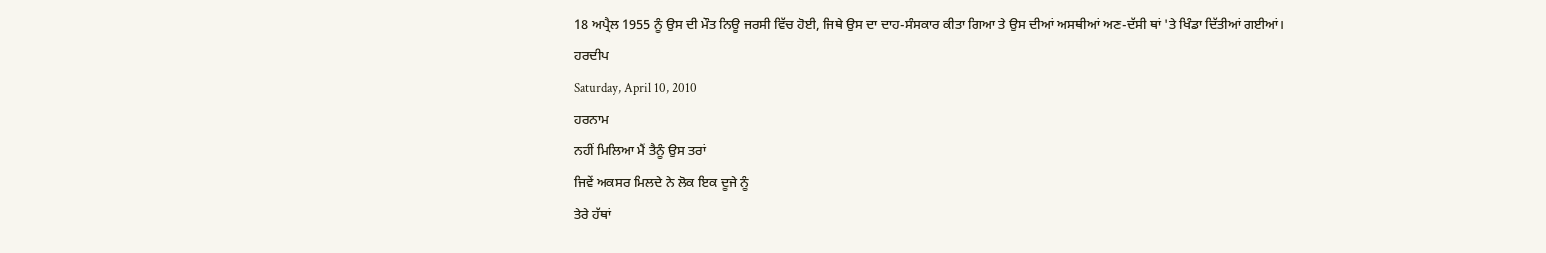18 ਅਪ੍ਰੈਲ 1955 ਨੂੰ ਉਸ ਦੀ ਮੌਤ ਨਿਊ ਜਰਸੀ ਵਿੱਚ ਹੋਈ, ਜਿਥੇ ਉਸ ਦਾ ਦਾਹ-ਸੰਸਕਾਰ ਕੀਤਾ ਗਿਆ ਤੇ ਉਸ ਦੀਆਂ ਅਸਥੀਆਂ ਅਣ-ਦੱਸੀ ਥਾਂ 'ਤੇ ਖਿੰਡਾ ਦਿੱਤੀਆਂ ਗਈਆਂ।
ਹਰਦੀਪ
Saturday, April 10, 2010
ਹਰਨਾਮ
ਨਹੀਂ ਮਿਲਿਆ ਮੈਂ ਤੈਨੂੰ ਉਸ ਤਰਾਂ
ਜਿਵੇਂ ਅਕਸਰ ਮਿਲਦੇ ਨੇ ਲੋਕ ਇਕ ਦੂਜੇ ਨੂੰ
ਤੇਰੇ ਹੱਥਾਂ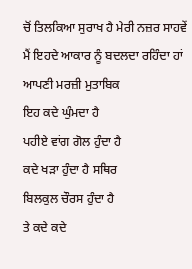ਚੋਂ ਤਿਲਕਿਆ ਸੁਰਾਖ ਹੈ ਮੇਰੀ ਨਜ਼ਰ ਸਾਹਵੇਂ
ਮੈਂ ਇਹਦੇ ਆਕਾਰ ਨੂੰ ਬਦਲਦਾ ਰਹਿੰਦਾ ਹਾਂ ਆਪਣੀ ਮਰਜ਼ੀ ਮੁਤਾਬਿਕ
ਇਹ ਕਦੇ ਘੁੰਮਦਾ ਹੈ
ਪਹੀਏ ਵਾਂਗ ਗੋਲ ਹੁੰਦਾ ਹੈ
ਕਦੇ ਖੜਾ ਹੁੰਦਾ ਹੈ ਸਥਿਰ
ਬਿਲਕੁਲ ਚੌਰਸ ਹੁੰਦਾ ਹੈ
ਤੇ ਕਦੇ ਕਦੇ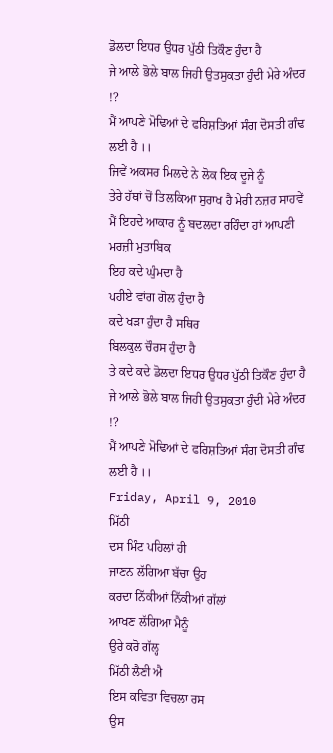ਡੋਲਦਾ ਇਧਰ ਉਧਰ ਪੁੱਠੀ ਤਿਕੌਣ ਹੁੰਦਾ ਹੈ
ਜੇ ਆਲੇ ਭੋਲੇ ਬਾਲ ਜਿਹੀ ਉਤਸੁਕਤਾ ਹੁੰਦੀ ਮੇਰੇ ਅੰਦਰ !?
ਮੈਂ ਆਪਣੇ ਮੋਢਿਆਂ ਦੇ ਫਰਿਸ਼ਤਿਆਂ ਸੰਗ ਦੋਸਤੀ ਗੰਢ ਲਈ ਹੈ ।।
ਜਿਵੇਂ ਅਕਸਰ ਮਿਲਦੇ ਨੇ ਲੋਕ ਇਕ ਦੂਜੇ ਨੂੰ
ਤੇਰੇ ਹੱਥਾਂ ਚੋਂ ਤਿਲਕਿਆ ਸੁਰਾਖ ਹੈ ਮੇਰੀ ਨਜ਼ਰ ਸਾਹਵੇਂ
ਮੈਂ ਇਹਦੇ ਆਕਾਰ ਨੂੰ ਬਦਲਦਾ ਰਹਿੰਦਾ ਹਾਂ ਆਪਣੀ ਮਰਜ਼ੀ ਮੁਤਾਬਿਕ
ਇਹ ਕਦੇ ਘੁੰਮਦਾ ਹੈ
ਪਹੀਏ ਵਾਂਗ ਗੋਲ ਹੁੰਦਾ ਹੈ
ਕਦੇ ਖੜਾ ਹੁੰਦਾ ਹੈ ਸਥਿਰ
ਬਿਲਕੁਲ ਚੌਰਸ ਹੁੰਦਾ ਹੈ
ਤੇ ਕਦੇ ਕਦੇ ਡੋਲਦਾ ਇਧਰ ਉਧਰ ਪੁੱਠੀ ਤਿਕੌਣ ਹੁੰਦਾ ਹੈ
ਜੇ ਆਲੇ ਭੋਲੇ ਬਾਲ ਜਿਹੀ ਉਤਸੁਕਤਾ ਹੁੰਦੀ ਮੇਰੇ ਅੰਦਰ !?
ਮੈਂ ਆਪਣੇ ਮੋਢਿਆਂ ਦੇ ਫਰਿਸ਼ਤਿਆਂ ਸੰਗ ਦੋਸਤੀ ਗੰਢ ਲਈ ਹੈ ।।
Friday, April 9, 2010
ਮਿੱਠੀ
ਦਸ ਮਿੰਟ ਪਹਿਲਾਂ ਹੀ
ਜਾਣਨ ਲੱਗਿਆ ਬੱਚਾ ਉਹ
ਕਰਦਾ ਨਿੱਕੀਆਂ ਨਿੱਕੀਆਂ ਗੱਲਾਂ
ਆਖਣ ਲੱਗਿਆ ਮੈਨੂੰ
ਉਰੇ ਕਰੋ ਗੱਲ੍ਹ
ਮਿੱਠੀ ਲੈਣੀ ਐ
ਇਸ ਕਵਿਤਾ ਵਿਚਲਾ ਰਸ
ਉਸ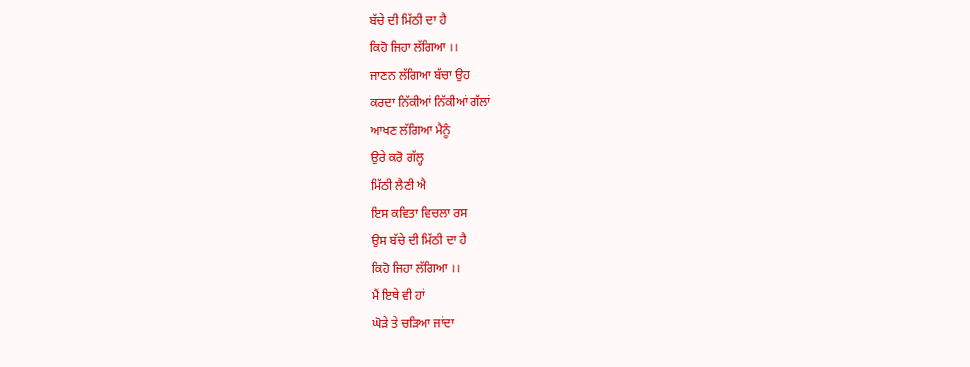ਬੱਚੇ ਦੀ ਮਿੱਠੀ ਦਾ ਹੈ
ਕਿਹੋ ਜਿਹਾ ਲੱਗਿਆ ।।
ਜਾਣਨ ਲੱਗਿਆ ਬੱਚਾ ਉਹ
ਕਰਦਾ ਨਿੱਕੀਆਂ ਨਿੱਕੀਆਂ ਗੱਲਾਂ
ਆਖਣ ਲੱਗਿਆ ਮੈਨੂੰ
ਉਰੇ ਕਰੋ ਗੱਲ੍ਹ
ਮਿੱਠੀ ਲੈਣੀ ਐ
ਇਸ ਕਵਿਤਾ ਵਿਚਲਾ ਰਸ
ਉਸ ਬੱਚੇ ਦੀ ਮਿੱਠੀ ਦਾ ਹੈ
ਕਿਹੋ ਜਿਹਾ ਲੱਗਿਆ ।।
ਮੈਂ ਇਥੇ ਵੀ ਹਾਂ
ਘੋੜੇ ਤੇ ਚੜਿਆ ਜਾਂਦਾ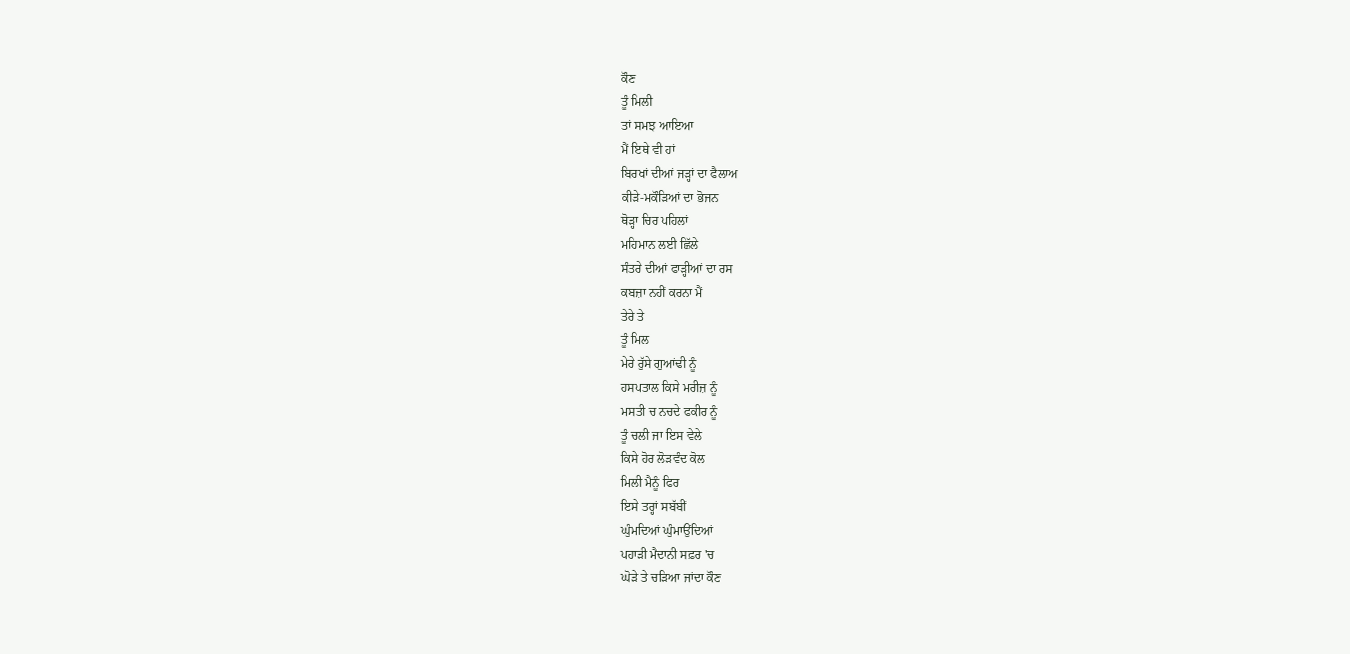ਕੌਣ
ਤੂੰ ਮਿਲੀ
ਤਾਂ ਸਮਝ ਆਇਆ
ਮੈਂ ਇਥੇ ਵੀ ਹਾਂ
ਬਿਰਖਾਂ ਦੀਆਂ ਜੜ੍ਹਾਂ ਦਾ ਫੈਲਾਅ
ਕੀੜੇ-ਮਕੌੜਿਆਂ ਦਾ ਭੋਜਨ
ਥੋੜ੍ਹਾ ਚਿਰ ਪਹਿਲਾਂ
ਮਹਿਮਾਨ ਲਈ ਛਿੱਲੇ
ਸੰਤਰੇ ਦੀਆਂ ਫਾੜ੍ਹੀਆਂ ਦਾ ਰਸ
ਕਬਜ਼ਾ ਨਹੀਂ ਕਰਨਾ ਮੈਂ
ਤੇਰੇ ਤੇ
ਤੂੰ ਮਿਲ
ਮੇਰੇ ਰੁੱਸੇ ਗੁਆਂਢੀ ਨੂੰ
ਹਸਪਤਾਲ ਕਿਸੇ ਮਰੀਜ਼ ਨੂੰ
ਮਸਤੀ ਚ ਨਚਦੇ ਫਕੀਰ ਨੂੰ
ਤੂੰ ਚਲੀ ਜਾ ਇਸ ਵੇਲੇ
ਕਿਸੇ ਹੋਰ ਲੋੜਵੰਦ ਕੋਲ
ਮਿਲੀ ਮੈਨੂੰ ਫਿਰ
ਇਸੇ ਤਰ੍ਹਾਂ ਸਬੱਬੀਂ
ਘੁੰਮਦਿਆਂ ਘੁੰਮਾਉਂਦਿਆਂ
ਪਹਾੜੀ ਮੈਦਾਨੀ ਸਫ਼ਰ 'ਚ
ਘੋੜੇ ਤੇ ਚੜਿਆ ਜਾਂਦਾ ਕੌਣ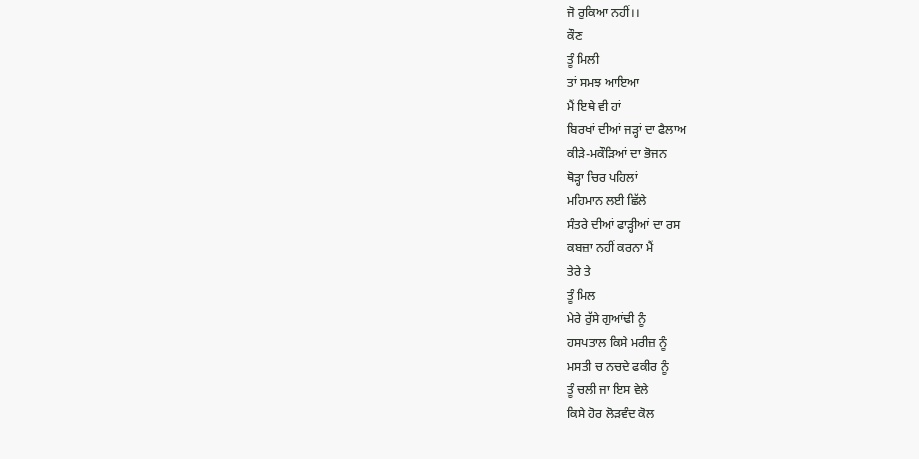ਜੋ ਰੁਕਿਆ ਨਹੀਂ।।
ਕੌਣ
ਤੂੰ ਮਿਲੀ
ਤਾਂ ਸਮਝ ਆਇਆ
ਮੈਂ ਇਥੇ ਵੀ ਹਾਂ
ਬਿਰਖਾਂ ਦੀਆਂ ਜੜ੍ਹਾਂ ਦਾ ਫੈਲਾਅ
ਕੀੜੇ-ਮਕੌੜਿਆਂ ਦਾ ਭੋਜਨ
ਥੋੜ੍ਹਾ ਚਿਰ ਪਹਿਲਾਂ
ਮਹਿਮਾਨ ਲਈ ਛਿੱਲੇ
ਸੰਤਰੇ ਦੀਆਂ ਫਾੜ੍ਹੀਆਂ ਦਾ ਰਸ
ਕਬਜ਼ਾ ਨਹੀਂ ਕਰਨਾ ਮੈਂ
ਤੇਰੇ ਤੇ
ਤੂੰ ਮਿਲ
ਮੇਰੇ ਰੁੱਸੇ ਗੁਆਂਢੀ ਨੂੰ
ਹਸਪਤਾਲ ਕਿਸੇ ਮਰੀਜ਼ ਨੂੰ
ਮਸਤੀ ਚ ਨਚਦੇ ਫਕੀਰ ਨੂੰ
ਤੂੰ ਚਲੀ ਜਾ ਇਸ ਵੇਲੇ
ਕਿਸੇ ਹੋਰ ਲੋੜਵੰਦ ਕੋਲ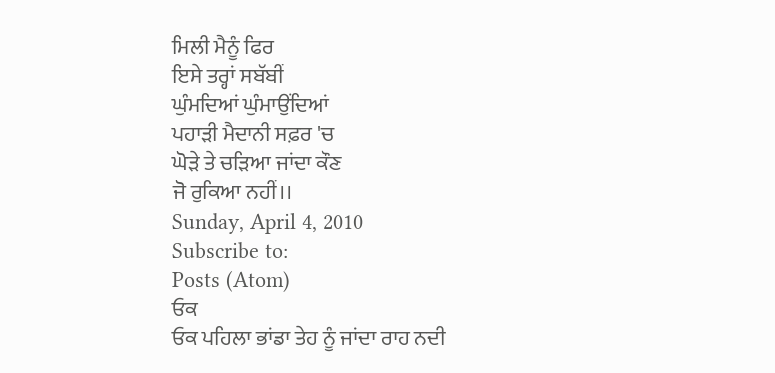ਮਿਲੀ ਮੈਨੂੰ ਫਿਰ
ਇਸੇ ਤਰ੍ਹਾਂ ਸਬੱਬੀਂ
ਘੁੰਮਦਿਆਂ ਘੁੰਮਾਉਂਦਿਆਂ
ਪਹਾੜੀ ਮੈਦਾਨੀ ਸਫ਼ਰ 'ਚ
ਘੋੜੇ ਤੇ ਚੜਿਆ ਜਾਂਦਾ ਕੌਣ
ਜੋ ਰੁਕਿਆ ਨਹੀਂ।।
Sunday, April 4, 2010
Subscribe to:
Posts (Atom)
ਓਕ
ਓਕ ਪਹਿਲਾ ਭਾਂਡਾ ਤੇਹ ਨੂੰ ਜਾਂਦਾ ਰਾਹ ਨਦੀ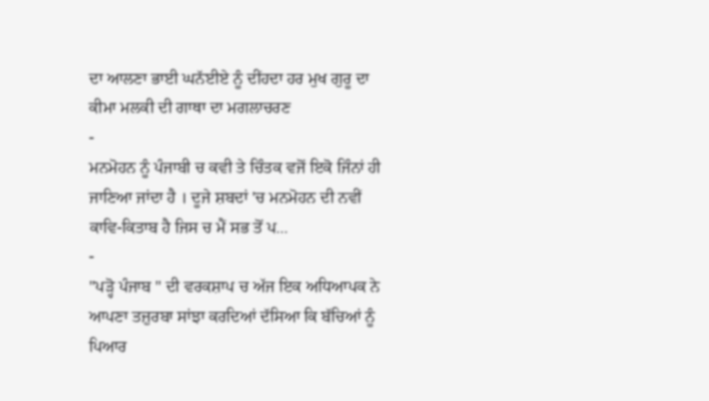ਦਾ ਆਲਣਾ ਭਾਈ ਘਨੱਈਏ ਨੂੰ ਦੀਂਹਦਾ ਹਰ ਮੁਖ ਗੁਰੂ ਦਾ ਕੀਮਾ ਮਲਕੀ ਦੀ ਗਾਥਾ ਦਾ ਮਗਲਾਚਰਣ
-
ਮਨਮੋਹਨ ਨੂੰ ਪੰਜਾਬੀ ਚ ਕਵੀ ਤੇ ਚਿੰਤਕ ਵਜੋਂ ਇਕੋ ਜਿੰਨਾਂ ਹੀ ਜਾਣਿਆ ਜਾਂਦਾ ਹੈ । ਦੂਜੇ ਸ਼ਬਦਾਂ 'ਚ ਮਨਮੋਹਨ ਦੀ ਨਵੀਂ ਕਾਵਿ-ਕਿਤਾਬ ਹੈ ਜਿਸ ਚ ਮੈਂ ਸਭ ਤੋਂ ਪ...
-
"ਪੜ੍ਹੋ ਪੰਜਾਬ " ਦੀ ਵਰਕਸ਼ਾਪ ਚ ਅੱਜ ਇਕ ਅਧਿਆਪਕ ਨੇ ਆਪਣਾ ਤਜ਼ੁਰਬਾ ਸਾਂਝਾ ਕਰਦਿਆਂ ਦੱਸਿਆ ਕਿ ਬੱਚਿਆਂ ਨੂੰ ਪਿਆਰ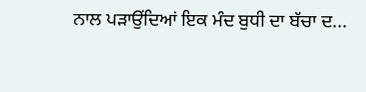ਨਾਲ ਪੜਾਉਂਦਿਆਂ ਇਕ ਮੰਦ ਬੁਧੀ ਦਾ ਬੱਚਾ ਦ...